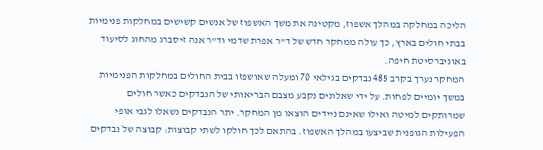הליכה במחלקה במהלך אשפוז, מקטינה את משך האשפוז של אנשים קשישים במחלקות פנימיות בבתי חולים בארץ, כך עולה ממחקר חדש של ד"ר אפרת שדמי וד"ר אנה זיסברג מהחוג לסיעוד באוניברסיטת חיפה.
המחקר נערך בקרב 485 נבדקים בגילאי 70 ומעלה שאושפזו בבית החולים במחלקות הפנימיות במשך יומיים לפחות. על ידי שאלונים נקבע מצבם הבריאותי של הנבדקים כאשר חולים שמרותקים למיטה ואילו שאינם ניידים הוצאו מן המחקר. יתר הנבדקים נשאלו לגבי אופי הפעילות הגופנית שביצעו במהלך האשפוז. בהתאם לכך חולקו לשתי קבוצות: קבוצה של נבדקים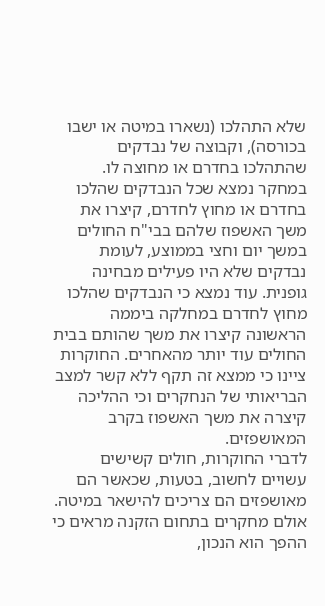שלא התהלכו (נשארו במיטה או ישבו בכורסה), וקבוצה של נבדקים שהתהלכו בחדרם או מחוצה לו.
במחקר נמצא שכל הנבדקים שהלכו בחדרם או מחוץ לחדרם, קיצרו את משך האשפוז שלהם בבי"ח החולים במשך יום וחצי בממוצע, לעומת נבדקים שלא היו פעילים מבחינה גופנית. עוד נמצא כי הנבדקים שהלכו מחוץ לחדרם במחלקה ביממה הראשונה קיצרו את משך שהותם בבית החולים עוד יותר מהאחרים. החוקרות ציינו כי ממצא זה תקף ללא קשר למצב הבריאותי של הנחקרים וכי ההליכה קיצרה את משך האשפוז בקרב המאושפזים.
לדברי החוקרות, חולים קשישים עשויים לחשוב, בטעות, שכאשר הם מאושפזים הם צריכים להישאר במיטה. אולם מחקרים בתחום הזקנה מראים כי ההפך הוא הנכון,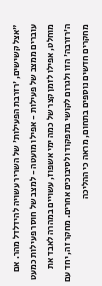"אצל קשישים, 'רזרבת הפעילות' של השריר עשויה להידלדל מהר. אם עוברים ממצב של פעילות - אפילו מועטה - למצב של חוסר פעילות כמעט מוחלט, אפילו לזמן קצר של כמה ימי אשפוז, עשויים במהרה לאבד את ה'רזרבה' הזו ולגרום לקושי בתפקוד ולסיבוכים אחרים. מחקר זה, יחד עם מחקרים חדשים נוספים בתחום, מראה כי ההליכה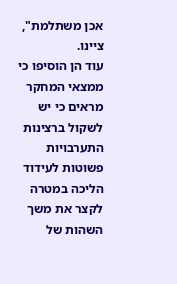אכן משתלמת", ציינו.
עוד הן הוסיפו כי ממצאי המחקר מראים כי יש לשקול ברצינות התערבויות פשוטות לעידוד הליכה במטרה לקצר את משך השהות של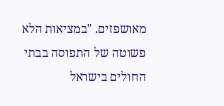מאושפזים. "במציאות הלא פשוטה של התפוסה בבתי החולים בישראל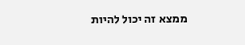ממצא זה יכול להיות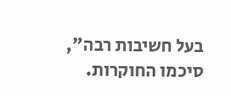בעל חשיבות רבה", סיכמו החוקרות.